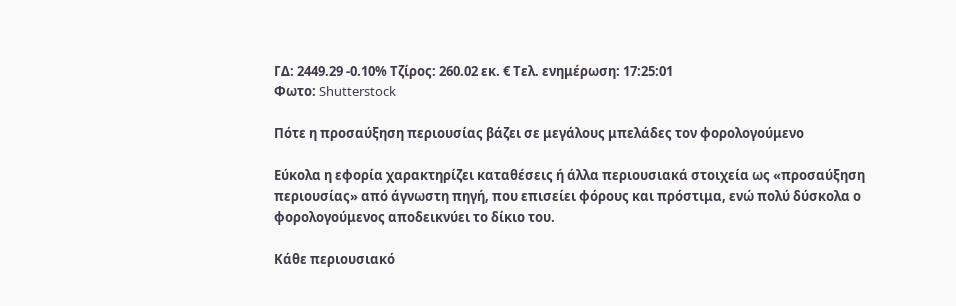ΓΔ: 2449.29 -0.10% Τζίρος: 260.02 εκ. € Τελ. ενημέρωση: 17:25:01
Φωτο: Shutterstock

Πότε η προσαύξηση περιουσίας βάζει σε μεγάλους μπελάδες τον φορολογούμενο

Εύκολα η εφορία χαρακτηρίζει καταθέσεις ή άλλα περιουσιακά στοιχεία ως «προσαύξηση περιουσίας» από άγνωστη πηγή, που επισείει φόρους και πρόστιμα, ενώ πολύ δύσκολα ο φορολογούμενος αποδεικνύει το δίκιο του.

Κάθε περιουσιακό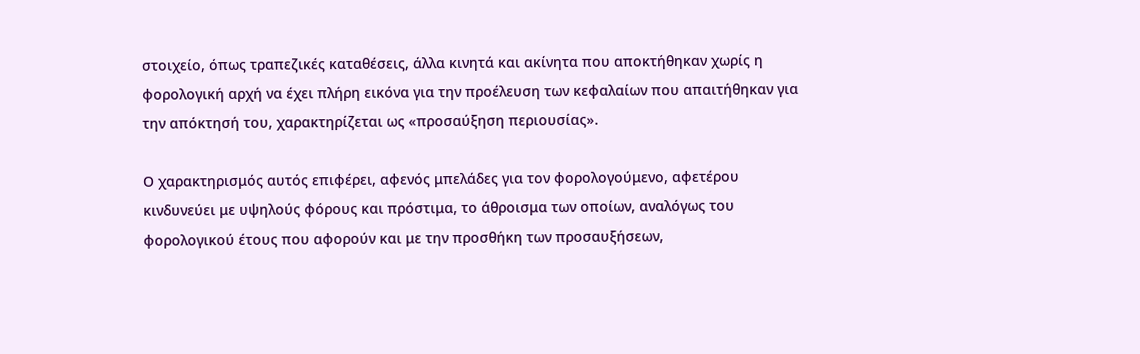στοιχείο, όπως τραπεζικές καταθέσεις, άλλα κινητά και ακίνητα που αποκτήθηκαν χωρίς η φορολογική αρχή να έχει πλήρη εικόνα για την προέλευση των κεφαλαίων που απαιτήθηκαν για την απόκτησή του, χαρακτηρίζεται ως «προσαύξηση περιουσίας».

Ο χαρακτηρισμός αυτός επιφέρει, αφενός μπελάδες για τον φορολογούμενο, αφετέρου κινδυνεύει με υψηλούς φόρους και πρόστιμα, το άθροισμα των οποίων, αναλόγως του φορολογικού έτους που αφορούν και με την προσθήκη των προσαυξήσεων,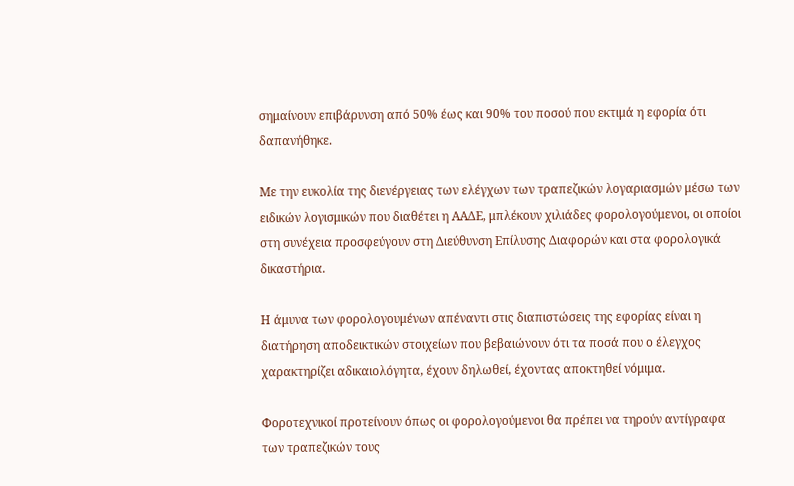σημαίνουν επιβάρυνση από 50% έως και 90% του ποσού που εκτιμά η εφορία ότι δαπανήθηκε.

Με την ευκολία της διενέργειας των ελέγχων των τραπεζικών λογαριασμών μέσω των ειδικών λογισμικών που διαθέτει η ΑΑΔΕ, μπλέκουν χιλιάδες φορολογούμενοι, οι οποίοι στη συνέχεια προσφεύγουν στη Διεύθυνση Επίλυσης Διαφορών και στα φορολογικά δικαστήρια.

Η άμυνα των φορολογουμένων απέναντι στις διαπιστώσεις της εφορίας είναι η διατήρηση αποδεικτικών στοιχείων που βεβαιώνουν ότι τα ποσά που ο έλεγχος χαρακτηρίζει αδικαιολόγητα, έχουν δηλωθεί, έχοντας αποκτηθεί νόμιμα.

Φοροτεχνικοί προτείνουν όπως οι φορολογούμενοι θα πρέπει να τηρούν αντίγραφα των τραπεζικών τους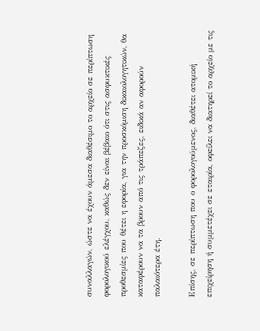συναλλαγών, ώστε να έχουν άμεσα διαθέσιμο το αρχείο σε περίπτωση φορολογικού ελέγχου, καθώς δεν είναι βέβαιο ότι στις ασφυκτικές προθεσμίες που θέτει η εφορία, για την προσκόμιση δικαιολογητικών, θα καταφέρουν να τα βρουν από τις τράπεζες, ειδικά αν αφορούν παλαιότερα έτη.

Επίσης, σε περίπτωση που ο φορολογούμενος, διαθέτει ατομική επιχείρηση ή συμμετέχει σε εταιρία, οφείλει να διατηρεί το αρχείο με τις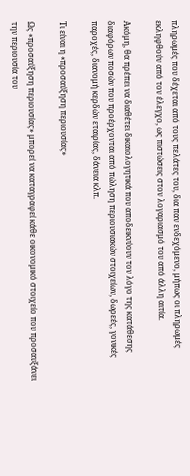πληρωμές που δέχεται από τους πελάτες του, δια παν ενδεχόμενο, μήπως οι πληρωμές εκληφθούν από τον έλεγχο, ως πιστώσεις στον λογαριασμό του από άλλη αιτία.

Ακόμη, θα πρέπει να διαθέτει δικαιολογητικά που αποδεικνύουν τον λόγο της κατάθεσης διαφόρων ποσών που προέρχονται από πώληση περιουσιακών στοιχείων, δωρεές, γονικές παροχές, διανομή κερδών εταιρίας, δάνεια κλπ.

Τι είναι η «προσαύξηση περιουσίας»

Ως «προσαύξηση περιουσίας» μπορεί να καταγραφεί κάθε οικονομικό στοιχείο που προσαυξάνει την περιουσία του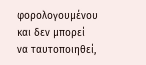φορολογουμένου και δεν μπορεί να ταυτοποιηθεί,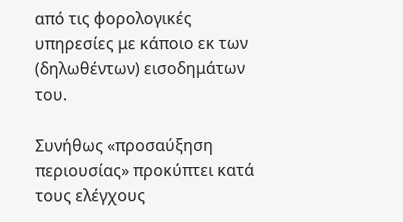από τις φορολογικές υπηρεσίες με κάποιο εκ των (δηλωθέντων) εισοδημάτων του.

Συνήθως «προσαύξηση περιουσίας» προκύπτει κατά τους ελέγχους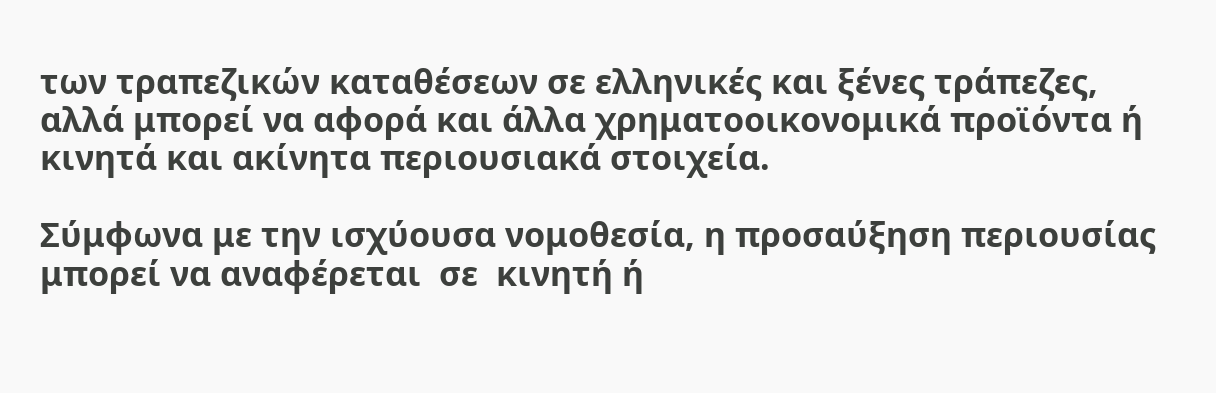των τραπεζικών καταθέσεων σε ελληνικές και ξένες τράπεζες, αλλά μπορεί να αφορά και άλλα χρηματοοικονομικά προϊόντα ή κινητά και ακίνητα περιουσιακά στοιχεία.

Σύμφωνα με την ισχύουσα νομοθεσία, η προσαύξηση περιουσίας μπορεί να αναφέρεται  σε  κινητή ή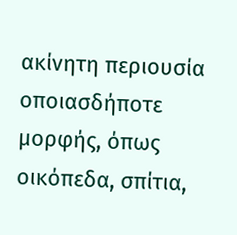ακίνητη περιουσία οποιασδήποτε μορφής, όπως οικόπεδα, σπίτια,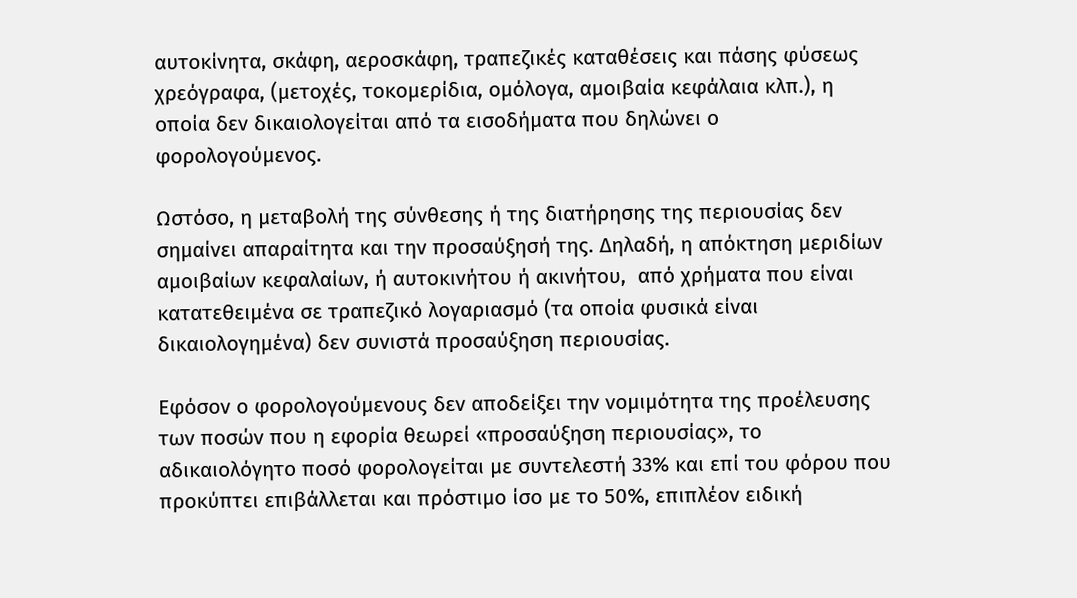αυτοκίνητα, σκάφη, αεροσκάφη, τραπεζικές καταθέσεις και πάσης φύσεως χρεόγραφα, (μετοχές, τοκομερίδια, ομόλογα, αμοιβαία κεφάλαια κλπ.), η οποία δεν δικαιολογείται από τα εισοδήματα που δηλώνει ο φορολογούμενος.

Ωστόσο, η μεταβολή της σύνθεσης ή της διατήρησης της περιουσίας δεν σημαίνει απαραίτητα και την προσαύξησή της. Δηλαδή, η απόκτηση μεριδίων αμοιβαίων κεφαλαίων, ή αυτοκινήτου ή ακινήτου,  από χρήματα που είναι κατατεθειμένα σε τραπεζικό λογαριασμό (τα οποία φυσικά είναι δικαιολογημένα) δεν συνιστά προσαύξηση περιουσίας.

Εφόσον ο φορολογούμενους δεν αποδείξει την νομιμότητα της προέλευσης των ποσών που η εφορία θεωρεί «προσαύξηση περιουσίας», το αδικαιολόγητο ποσό φορολογείται με συντελεστή 33% και επί του φόρου που προκύπτει επιβάλλεται και πρόστιμο ίσο με το 50%, επιπλέον ειδική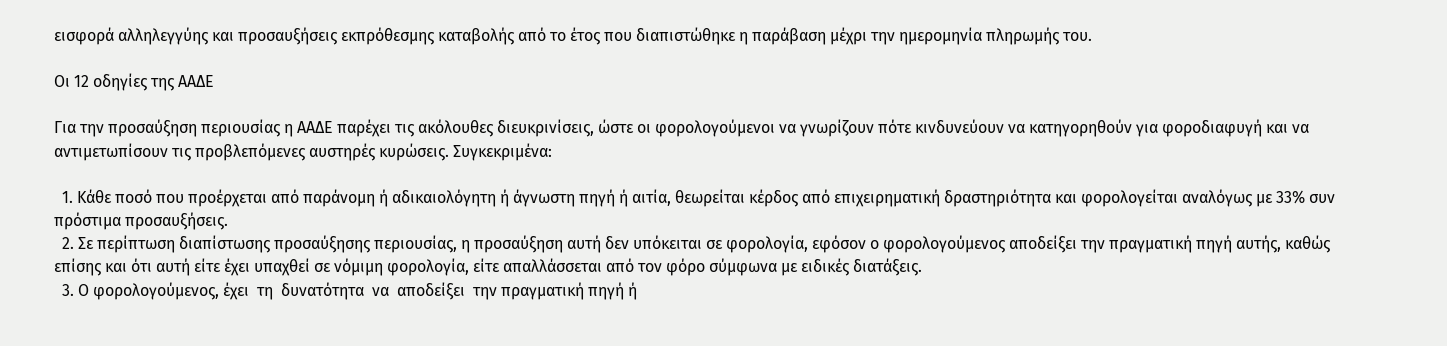εισφορά αλληλεγγύης και προσαυξήσεις εκπρόθεσμης καταβολής από το έτος που διαπιστώθηκε η παράβαση μέχρι την ημερομηνία πληρωμής του.

Οι 12 οδηγίες της ΑΑΔΕ

Για την προσαύξηση περιουσίας η ΑΑΔΕ παρέχει τις ακόλουθες διευκρινίσεις, ώστε οι φορολογούμενοι να γνωρίζουν πότε κινδυνεύουν να κατηγορηθούν για φοροδιαφυγή και να αντιμετωπίσουν τις προβλεπόμενες αυστηρές κυρώσεις. Συγκεκριμένα:

  1. Κάθε ποσό που προέρχεται από παράνομη ή αδικαιολόγητη ή άγνωστη πηγή ή αιτία, θεωρείται κέρδος από επιχειρηματική δραστηριότητα και φορολογείται αναλόγως με 33% συν πρόστιμα προσαυξήσεις.
  2. Σε περίπτωση διαπίστωσης προσαύξησης περιουσίας, η προσαύξηση αυτή δεν υπόκειται σε φορολογία, εφόσον ο φορολογούμενος αποδείξει την πραγματική πηγή αυτής, καθώς επίσης και ότι αυτή είτε έχει υπαχθεί σε νόμιμη φορολογία, είτε απαλλάσσεται από τον φόρο σύμφωνα με ειδικές διατάξεις.
  3. Ο φορολογούμενος, έχει  τη  δυνατότητα  να  αποδείξει  την πραγματική πηγή ή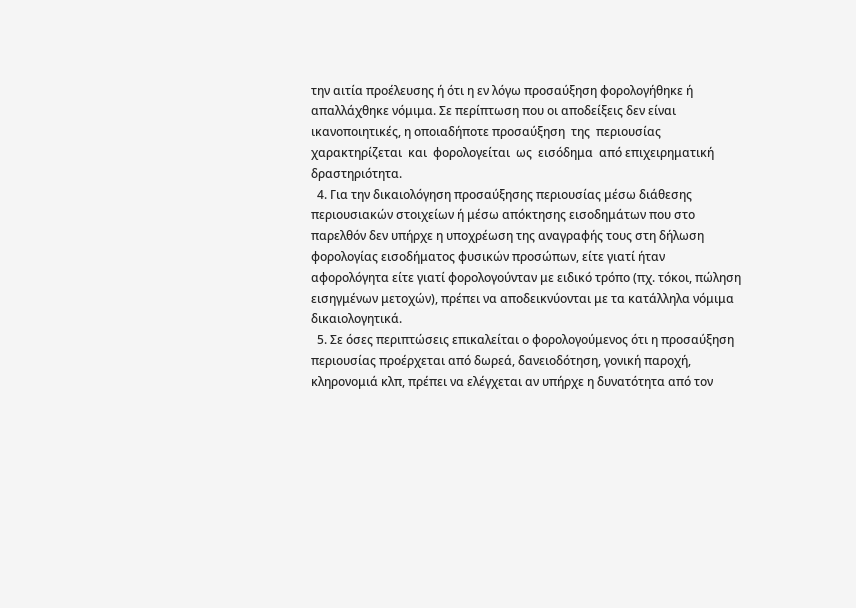την αιτία προέλευσης ή ότι η εν λόγω προσαύξηση φορολογήθηκε ή απαλλάχθηκε νόμιμα. Σε περίπτωση που οι αποδείξεις δεν είναι ικανοποιητικές, η οποιαδήποτε προσαύξηση  της  περιουσίας  χαρακτηρίζεται  και  φορολογείται  ως  εισόδημα  από επιχειρηματική δραστηριότητα.
  4. Για την δικαιολόγηση προσαύξησης περιουσίας μέσω διάθεσης περιουσιακών στοιχείων ή μέσω απόκτησης εισοδημάτων που στο παρελθόν δεν υπήρχε η υποχρέωση της αναγραφής τους στη δήλωση φορολογίας εισοδήματος φυσικών προσώπων, είτε γιατί ήταν αφορολόγητα είτε γιατί φορολογούνταν με ειδικό τρόπο (πχ. τόκοι, πώληση εισηγμένων μετοχών), πρέπει να αποδεικνύονται με τα κατάλληλα νόμιμα δικαιολογητικά.
  5. Σε όσες περιπτώσεις επικαλείται ο φορολογούμενος ότι η προσαύξηση περιουσίας προέρχεται από δωρεά, δανειοδότηση, γονική παροχή, κληρονομιά κλπ, πρέπει να ελέγχεται αν υπήρχε η δυνατότητα από τον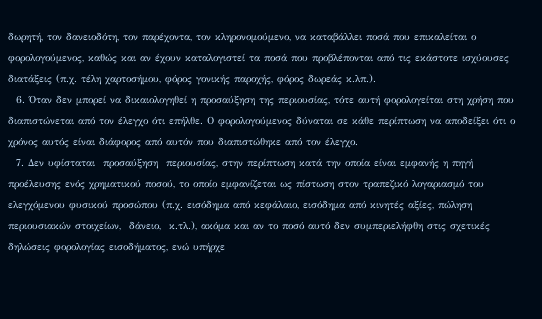δωρητή, τον δανειοδότη, τον παρέχοντα, τον κληρονομούμενο, να καταβάλλει ποσά που επικαλείται ο φορολογούμενος, καθώς και αν έχουν καταλογιστεί τα ποσά που προβλέπονται από τις εκάστοτε ισχύουσες διατάξεις (π.χ. τέλη χαρτοσήμου, φόρος γονικής παροχής, φόρος δωρεάς κ.λπ.).
  6. Όταν δεν μπορεί να δικαιολογηθεί η προσαύξηση της περιουσίας, τότε αυτή φορολογείται στη χρήση που διαπιστώνεται από τον έλεγχο ότι επήλθε. Ο φορολογούμενος δύναται σε κάθε περίπτωση να αποδείξει ότι ο χρόνος αυτός είναι διάφορος από αυτόν που διαπιστώθηκε από τον έλεγχο.
  7. Δεν υφίσταται  προσαύξηση  περιουσίας, στην περίπτωση κατά την οποία είναι εμφανής η πηγή προέλευσης ενός χρηματικού ποσού, το οποίο εμφανίζεται ως πίστωση στον τραπεζικό λογαριασμό του ελεγχόμενου φυσικού προσώπου (π.χ. εισόδημα από κεφάλαιο, εισόδημα από κινητές αξίες, πώληση περιουσιακών στοιχείων,  δάνειο,  κ.τλ.), ακόμα και αν το ποσό αυτό δεν συμπεριελήφθη στις σχετικές δηλώσεις φορολογίας εισοδήματος, ενώ υπήρχε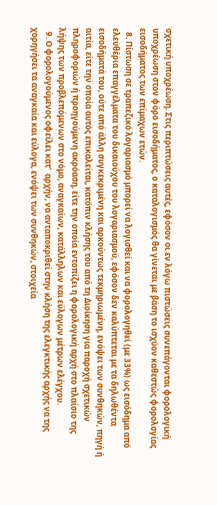σχετική υποχρέωση. Στις περιπτώσεις αυτές, εφόσον οι εν λόγω πιστώσεις συνεπάγονται φορολογική υποχρέωση στον φόρο εισοδήματος, ο καταλογισμός θα γίνεται με βάση το ισχύον καθεστώς φορολογίας εισοδήματος των επίμαχων ετών.
  8. Πίστωση σε τραπεζικό λογαριασμό μπορεί να λογισθεί και να φορολογηθεί (με 33%) ως εισόδημα από ελευθέρια επαγγέλματα του δικαιούχου του λογαριασμού, εφόσον δεν καλύπτεται με τα δηλωθέντα εισοδήματά του, ούτε από άλλη συγκεκριμένη και αρκούντως τεκμηριωμένη, ενόψει των συνθηκών, πηγή ή αιτία, είτε την οποία αυτός επικαλείται, κατόπιν κλήσης του από τη Διοίκηση για παροχή σχετικών πληροφοριών ή προηγούμενη ακρόαση, είτε την οποία εντοπίζει η φορολογική αρχή στο πλαίσιο της λήψης των προβλεπόμενων στο νόμο, αναγκαίων, κατάλληλων και εύλογων μέτρων ελέγχου.
  9. Ο φορολογούμενος οφείλει κατ'  αρχήν, να ανταποκριθεί στην κλήση της ελεγκτικής αρχής να της χορηγήσει τα αναγκαία και εύλογα, ενόψει των συνθηκών, στοιχεία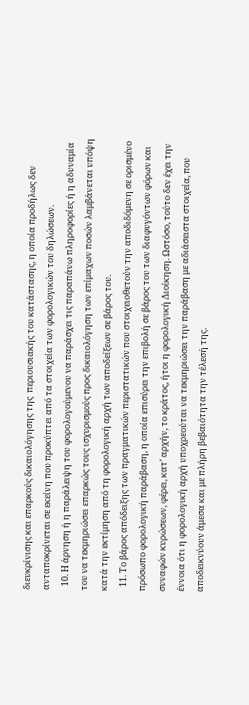διευκρίνισης και επαρκούς δικαιολόγησης της  περιουσιακής του κατάστασης, η οποία προδήλως δεν ανταποκρίνεται σε εκείνη που προκύπτει από τα στοιχεία των φορολογικών του δηλώσεων.
  10. Η άρνηση ή η παράλειψη του φορολογούμενου να παράσχει τις παραπάνω πληροφορίες ή η αδυναμία του να τεκμηριώσει επαρκώς τους ισχυρισμούς προς δικαιολόγηση των επίμαχων ποσών λαμβάνεται υπόψη κατά την εκτίμηση από τη φορολογική αρχή των αποδείξεων σε βάρος του.
  11. Το βάρος απόδειξης των πραγματικών περιστατικών που στοιχειοθετούν την αποδιδόμενη σε ορισμένο πρόσωπο φορολογική παράβαση, η οποία επισύρει την επιβολή σε βάρος του των διαφυγόντων φόρων και συναφών κυρώσεων, φέρει, κατ’ αρχήν, το κράτος, ήτοι η φορολογική Διοίκηση. Ωστόσο, τούτο δεν έχει την έννοια ότι η φορολογική αρχή υποχρεούται να τεκμηριώσει την παράβαση με αδιάσειστα στοιχεία, που αποδεικνύουν άμεσα και με πλήρη βεβαιότητα την τέλεσή της.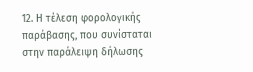12. Η τέλεση φορολογικής παράβασης, που συνίσταται στην παράλειψη δήλωσης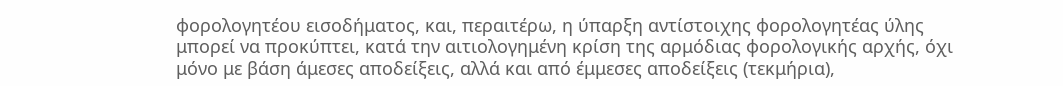φορολογητέου εισοδήματος, και, περαιτέρω, η ύπαρξη αντίστοιχης φορολογητέας ύλης μπορεί να προκύπτει, κατά την αιτιολογημένη κρίση της αρμόδιας φορολογικής αρχής, όχι μόνο με βάση άμεσες αποδείξεις, αλλά και από έμμεσες αποδείξεις (τεκμήρια),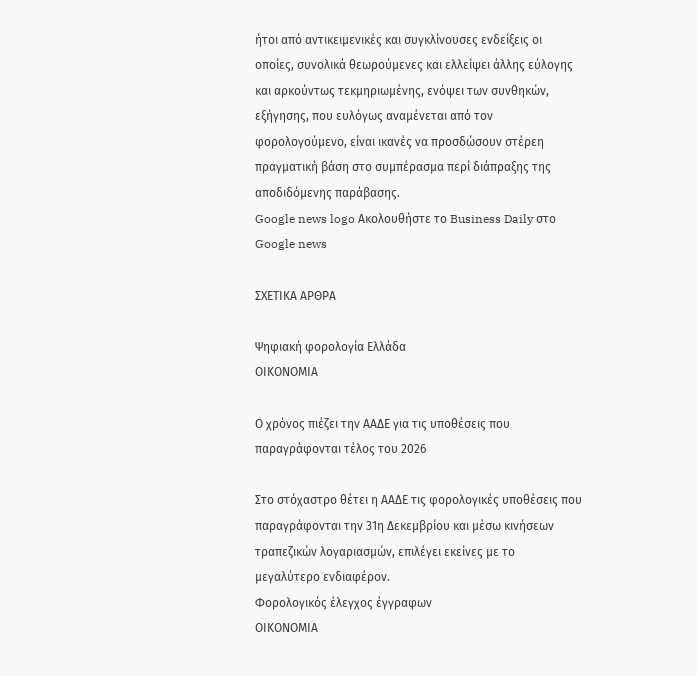ήτοι από αντικειμενικές και συγκλίνουσες ενδείξεις οι οποίες, συνολικά θεωρούμενες και ελλείψει άλλης εύλογης και αρκούντως τεκμηριωμένης, ενόψει των συνθηκών, εξήγησης, που ευλόγως αναμένεται από τον φορολογούμενο, είναι ικανές να προσδώσουν στέρεη πραγματική βάση στο συμπέρασμα περί διάπραξης της αποδιδόμενης παράβασης.
Google news logo Ακολουθήστε το Business Daily στο Google news

ΣΧΕΤΙΚΑ ΑΡΘΡΑ

Ψηφιακή φορολογία Ελλάδα
ΟΙΚΟΝΟΜΙΑ

Ο χρόνος πιέζει την ΑΑΔΕ για τις υποθέσεις που παραγράφονται τέλος του 2026

Στο στόχαστρο θέτει η ΑΑΔΕ τις φορολογικές υποθέσεις που παραγράφονται την 31η Δεκεμβρίου και μέσω κινήσεων τραπεζικών λογαριασμών, επιλέγει εκείνες με το μεγαλύτερο ενδιαφέρον.
Φορολογικός έλεγχος έγγραφων
ΟΙΚΟΝΟΜΙΑ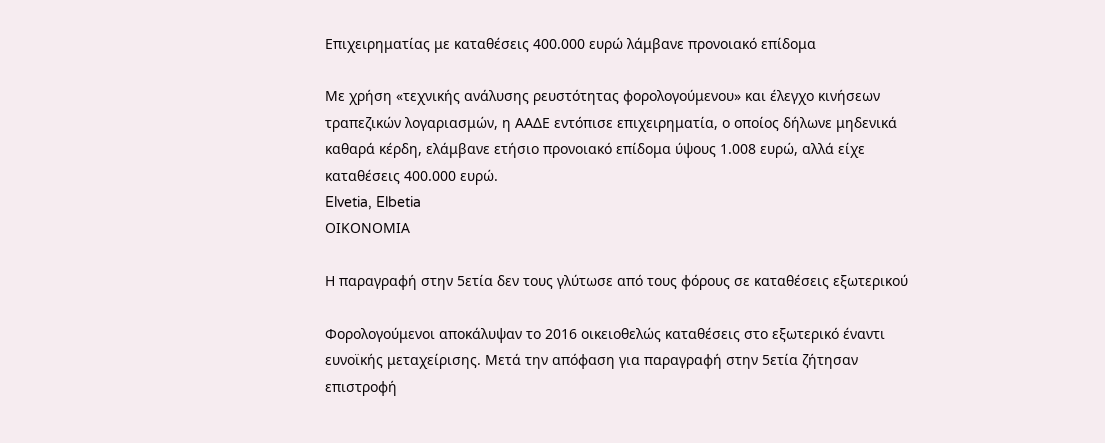Επιχειρηματίας με καταθέσεις 400.000 ευρώ λάμβανε προνοιακό επίδομα

Με χρήση «τεχνικής ανάλυσης ρευστότητας φορολογούμενου» και έλεγχο κινήσεων τραπεζικών λογαριασμών, η ΑΑΔΕ εντόπισε επιχειρηματία, ο οποίος δήλωνε μηδενικά καθαρά κέρδη, ελάμβανε ετήσιο προνοιακό επίδομα ύψους 1.008 ευρώ, αλλά είχε καταθέσεις 400.000 ευρώ.
Elvetia, Elbetia
ΟΙΚΟΝΟΜΙΑ

Η παραγραφή στην 5ετία δεν τους γλύτωσε από τους φόρους σε καταθέσεις εξωτερικού

Φορολογούμενοι αποκάλυψαν το 2016 οικειοθελώς καταθέσεις στο εξωτερικό έναντι ευνοϊκής μεταχείρισης. Μετά την απόφαση για παραγραφή στην 5ετία ζήτησαν επιστροφή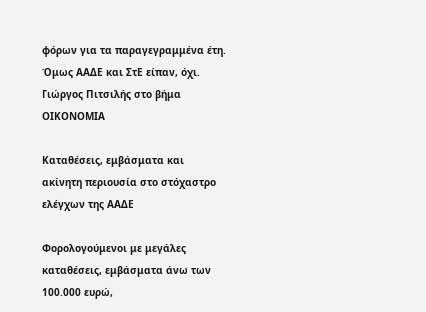φόρων για τα παραγεγραμμένα έτη. Όμως ΑΑΔΕ και ΣτΕ είπαν, όχι.
Γιώργος Πιτσιλής στο βήμα
ΟΙΚΟΝΟΜΙΑ

Καταθέσεις, εμβάσματα και ακίνητη περιουσία στο στόχαστρο ελέγχων της ΑΑΔΕ

Φορολογούμενοι με μεγάλες καταθέσεις, εμβάσματα άνω των 100.000 ευρώ,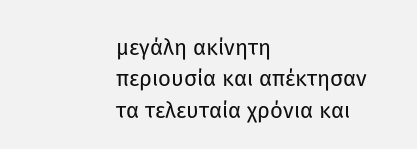μεγάλη ακίνητη περιουσία και απέκτησαν τα τελευταία χρόνια και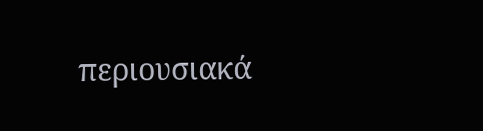περιουσιακά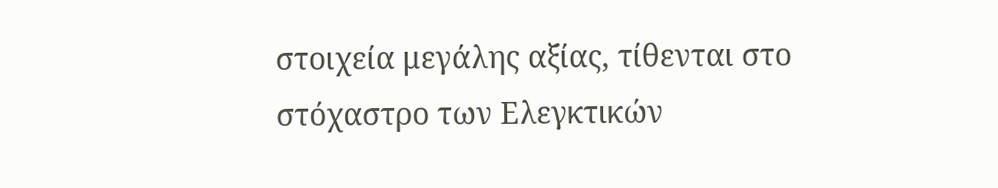στοιχεία μεγάλης αξίας, τίθενται στο στόχαστρο των Ελεγκτικών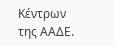Κέντρων της ΑΑΔΕ.